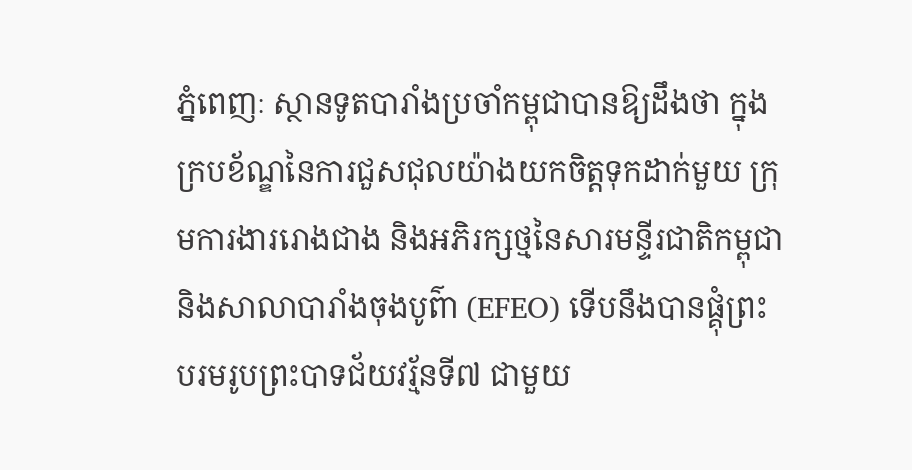ភ្នំពេញៈ ស្ថានទូតបារាំងប្រចាំកម្ពុជាបានឱ្យដឹងថា ក្នុងក្របខ័ណ្ឌនៃការជួសជុលយ៉ាងយកចិត្តទុកដាក់មួយ ក្រុមការងាររោងជាង និងអភិរក្សថ្មនៃសារមន្ទីរជាតិកម្ពុជា និងសាលាបារាំងចុងបូព៌ា (EFEO) ទើបនឹងបានផ្គុំព្រះបរមរូបព្រះបាទជ័យវរ្ម័នទី៧ ជាមួយ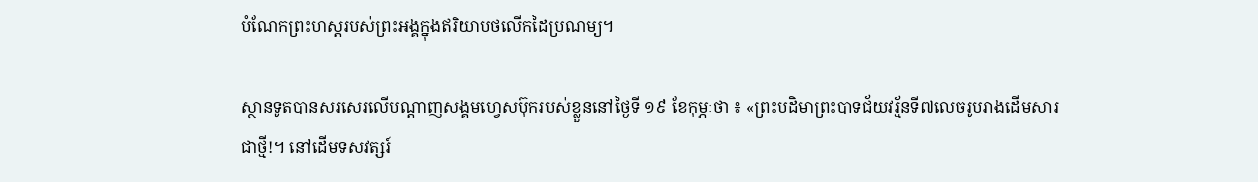បំណែកព្រះហស្តរបស់ព្រះអង្គក្នុងឥរិយាបថលើកដៃប្រណម្យ។

ស្ថានទូតបានសរសេរលើបណ្តាញសង្គមហ្វេសប៊ុករបស់ខ្លួននៅថ្ងៃទី ១៩ ខែកុម្ភៈថា ៖ «ព្រះបដិមាព្រះបាទជ័យវរ្ម័នទី៧លេចរូបរាងដើមសារជាថ្មី!។ នៅដើមទសវត្សរ៍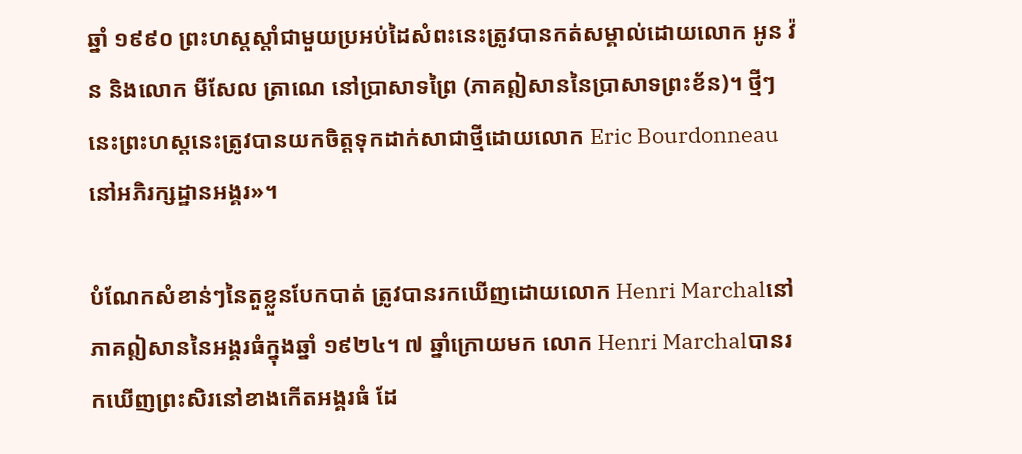ឆ្នាំ ១៩៩០ ព្រះហស្តស្តាំជាមួយប្រអប់ដៃសំពះនេះត្រូវបានកត់សម្គាល់ដោយលោក អូន វ៉ន និងលោក មីសែល ត្រាណេ នៅប្រាសាទព្រៃ (ភាគឦសាននៃប្រាសាទព្រះខ័ន)។ ថ្មីៗនេះព្រះហស្តនេះត្រូវបានយកចិត្តទុកដាក់សាជាថ្មីដោយលោក Eric Bourdonneauនៅអភិរក្សដ្ឋានអង្គរ»។

បំណែកសំខាន់ៗនៃតួខ្លួនបែកបាត់ ត្រូវបានរកឃើញដោយលោក Henri Marchalនៅភាគឦសាននៃអង្គរធំក្នុងឆ្នាំ ១៩២៤។ ៧ ឆ្នាំក្រោយមក លោក Henri Marchalបានរកឃើញព្រះសិរនៅខាងកើតអង្គរធំ ដែ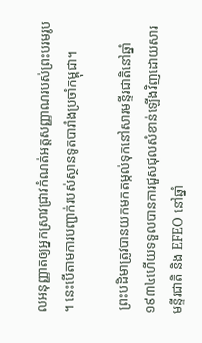លអនុញ្ញាតឲ្យអ្នកស្រាវជ្រាវកំណត់អត្តសញ្ញាណរបស់ព្រះបរមរូប។ នេះបើតាមការបញ្ជាក់របស់ស្ថានទូតបារាំងប្រចាំកម្ពុជា។

 ព្រះបដិមាត្រូវបានយកមកតម្កល់ទុកនៅសារមន្ទីរជាតិនៅឆ្នាំ១៩៣៤ហើយទទួលបានការជួសជុលសំខាន់ឡើងវិញដោយសារមន្ទីរជាតិ និង EFEO នៅឆ្នាំ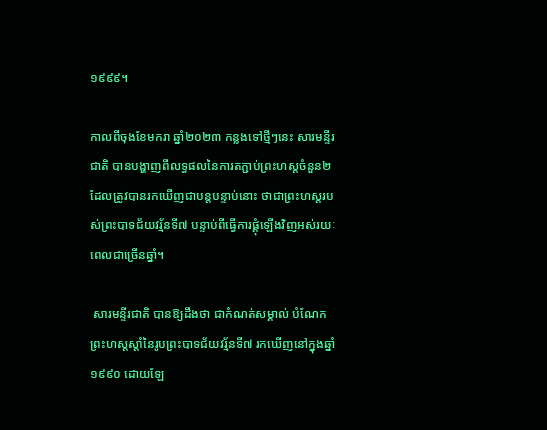១៩៩៩។

កាលពីចុងខែមករា ឆ្នាំ២០២៣ កន្លងទៅថ្មីៗនេះ សារមន្ទីរជាតិ បានបង្ហាញពីលទ្ធផលនៃការតភ្ជាប់ព្រះហស្តចំនួន២ដែលត្រូវបានរកឃើញជាបន្តបន្ទាប់នោះ ថាជាព្រះហស្តរបស់ព្រះបាទជ័យវរ្ម័នទី៧ បន្ទាប់ពីធ្វើការផ្គុំឡើងវិញអស់រយៈពេលជាច្រើនឆ្នាំ។

 សារមន្ទីរជាតិ បានឱ្យដឹងថា ជាកំណត់សម្គាល់ បំណែកព្រះហស្តស្តាំនៃរូបព្រះបាទជ័យវរ្ម័នទី៧ រកឃើញនៅក្នុងឆ្នាំ១៩៩០ ដោយឡែ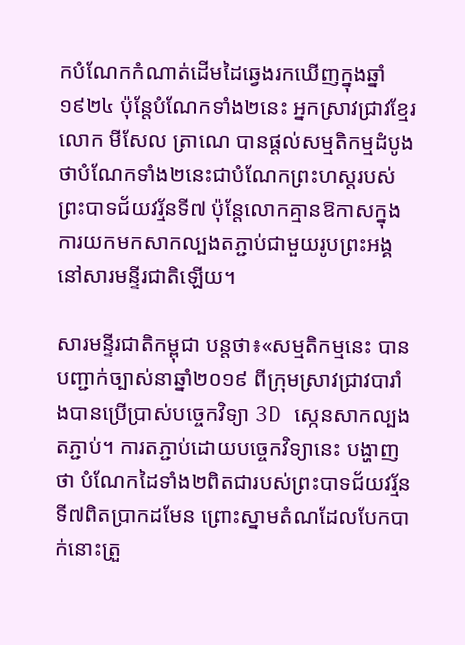កបំណែកកំណាត់ដើមដៃឆ្វេងរកឃើញក្នុងឆ្នាំ១៩២៤ ប៉ុន្តែបំណែកទាំង២នេះ អ្នកស្រាវជ្រាវខ្មែរលោក មីសែល ត្រាណេ បានផ្តល់សម្មតិកម្មដំបូងថាបំណែកទាំង២នេះជាបំណែកព្រះហស្ដរបស់ព្រះបាទជ័យវរ្ម័នទី៧ ប៉ុន្តែលោកគ្មានឱកាសក្នុងការយកមកសាកល្បងតភ្ជាប់ជាមួយរូបព្រះអង្គនៅសារមន្ទីរជាតិឡើយ។

សារមន្ទីរជាតិកម្ពុជា បន្តថា៖«សម្មតិកម្មនេះ បានបញ្ជាក់ច្បាស់នាឆ្នាំ២០១៩ ពីក្រុមស្រាវជ្រាវបារាំងបានប្រើប្រាស់បច្ចេកវិទ្យា 3D ស្កេនសាកល្បងតភ្ជាប់។ ការតភ្ជាប់ដោយបច្ចេកវិទ្យានេះ បង្ហាញថា បំណែកដៃទាំង២ពិតជារបស់ព្រះបាទជ័យវរ្ម័នទី៧ពិតប្រាកដមែន ព្រោះស្នាមតំណដែលបែកបាក់នោះត្រួ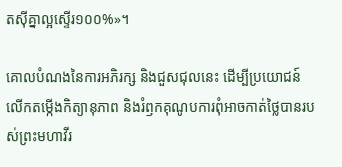តស៊ីគ្នាល្អស្ទើរ១០០%»។

គោលបំណងនៃការអភិរក្ស និងជួសជុលនេះ ដើម្បីប្រយោជន៍លើកតម្កើងកិត្យានុភាព និងរំឭកគុណូបការពុំអាចកាត់ថ្លៃបានរបស់ព្រះមហាវីរ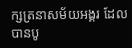ក្សត្រនាសម័យអង្គរ ដែលបានបូ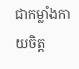ជាកម្លាំងកាយចិត្ត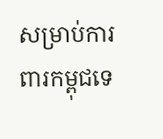សម្រាប់ការពារកម្ពុជទេ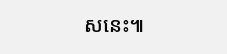សនេះ៕